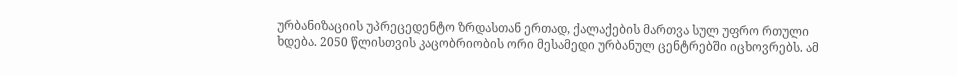ურბანიზაციის უპრეცედენტო ზრდასთან ერთად, ქალაქების მართვა სულ უფრო რთული ხდება. 2050 წლისთვის კაცობრიობის ორი მესამედი ურბანულ ცენტრებში იცხოვრებს. ამ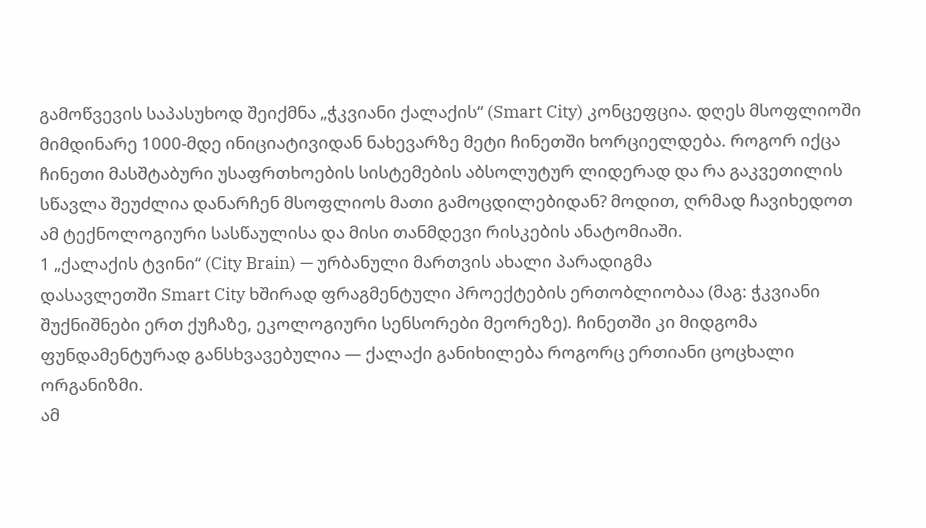გამოწვევის საპასუხოდ შეიქმნა „ჭკვიანი ქალაქის“ (Smart City) კონცეფცია. დღეს მსოფლიოში მიმდინარე 1000-მდე ინიციატივიდან ნახევარზე მეტი ჩინეთში ხორციელდება. როგორ იქცა ჩინეთი მასშტაბური უსაფრთხოების სისტემების აბსოლუტურ ლიდერად და რა გაკვეთილის სწავლა შეუძლია დანარჩენ მსოფლიოს მათი გამოცდილებიდან? მოდით, ღრმად ჩავიხედოთ ამ ტექნოლოგიური სასწაულისა და მისი თანმდევი რისკების ანატომიაში.
1 „ქალაქის ტვინი“ (City Brain) — ურბანული მართვის ახალი პარადიგმა
დასავლეთში Smart City ხშირად ფრაგმენტული პროექტების ერთობლიობაა (მაგ: ჭკვიანი შუქნიშნები ერთ ქუჩაზე, ეკოლოგიური სენსორები მეორეზე). ჩინეთში კი მიდგომა ფუნდამენტურად განსხვავებულია — ქალაქი განიხილება როგორც ერთიანი ცოცხალი ორგანიზმი.
ამ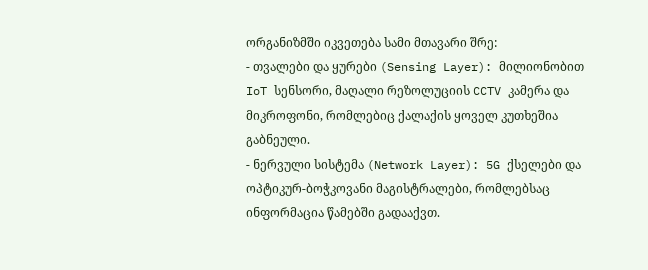ორგანიზმში იკვეთება სამი მთავარი შრე:
- თვალები და ყურები (Sensing Layer): მილიონობით IoT სენსორი, მაღალი რეზოლუციის CCTV კამერა და მიკროფონი, რომლებიც ქალაქის ყოველ კუთხეშია გაბნეული.
- ნერვული სისტემა (Network Layer): 5G ქსელები და ოპტიკურ-ბოჭკოვანი მაგისტრალები, რომლებსაც ინფორმაცია წამებში გადააქვთ.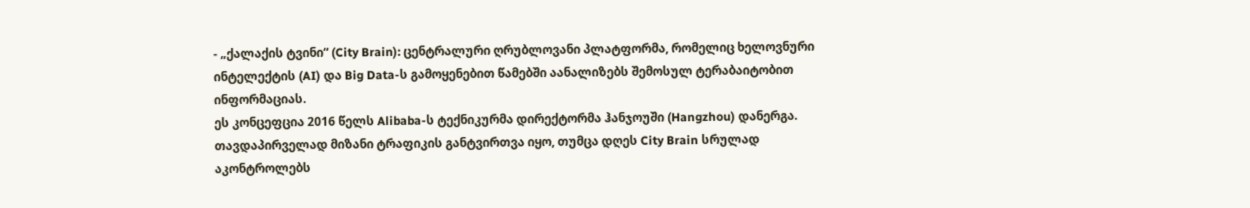- „ქალაქის ტვინი“ (City Brain): ცენტრალური ღრუბლოვანი პლატფორმა, რომელიც ხელოვნური ინტელექტის (AI) და Big Data-ს გამოყენებით წამებში აანალიზებს შემოსულ ტერაბაიტობით ინფორმაციას.
ეს კონცეფცია 2016 წელს Alibaba-ს ტექნიკურმა დირექტორმა ჰანჯოუში (Hangzhou) დანერგა. თავდაპირველად მიზანი ტრაფიკის განტვირთვა იყო, თუმცა დღეს City Brain სრულად აკონტროლებს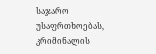საჯარო უსაფრთხოებას, კრიმინალის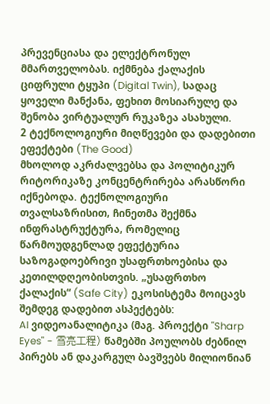პრევენციასა და ელექტრონულ მმართველობას. იქმნება ქალაქის ციფრული ტყუპი (Digital Twin), სადაც ყოველი მანქანა, ფეხით მოსიარულე და შენობა ვირტუალურ რუკაზეა ასახული.
2 ტექნოლოგიური მიღწევები და დადებითი ეფექტები (The Good)
მხოლოდ აკრძალვებსა და პოლიტიკურ რიტორიკაზე კონცენტრირება არასწორი იქნებოდა. ტექნოლოგიური თვალსაზრისით, ჩინეთმა შექმნა ინფრასტრუქტურა, რომელიც წარმოუდგენლად ეფექტურია საზოგადოებრივი უსაფრთხოებისა და კეთილდღეობისთვის. „უსაფრთხო ქალაქის“ (Safe City) ეკოსისტემა მოიცავს შემდეგ დადებით ასპექტებს:
AI ვიდეოანალიტიკა (მაგ. პროექტი "Sharp Eyes" - 雪亮工程) წამებში პოულობს ძებნილ პირებს ან დაკარგულ ბავშვებს მილიონიან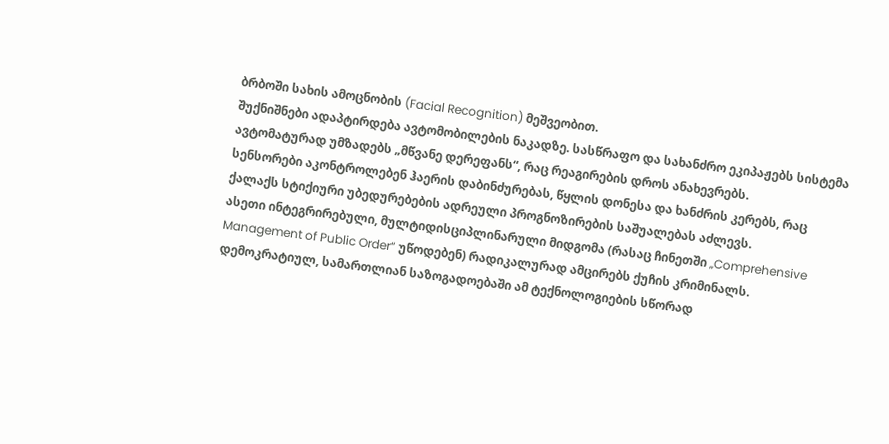ბრბოში სახის ამოცნობის (Facial Recognition) მეშვეობით.
შუქნიშნები ადაპტირდება ავტომობილების ნაკადზე. სასწრაფო და სახანძრო ეკიპაჟებს სისტემა ავტომატურად უმზადებს „მწვანე დერეფანს“, რაც რეაგირების დროს ანახევრებს.
სენსორები აკონტროლებენ ჰაერის დაბინძურებას, წყლის დონესა და ხანძრის კერებს, რაც ქალაქს სტიქიური უბედურებების ადრეული პროგნოზირების საშუალებას აძლევს.
ასეთი ინტეგრირებული, მულტიდისციპლინარული მიდგომა (რასაც ჩინეთში „Comprehensive Management of Public Order“ უწოდებენ) რადიკალურად ამცირებს ქუჩის კრიმინალს. დემოკრატიულ, სამართლიან საზოგადოებაში ამ ტექნოლოგიების სწორად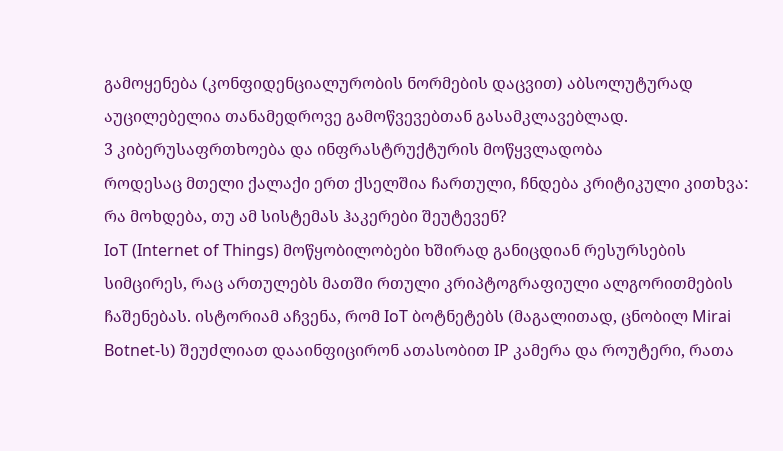გამოყენება (კონფიდენციალურობის ნორმების დაცვით) აბსოლუტურად აუცილებელია თანამედროვე გამოწვევებთან გასამკლავებლად.
3 კიბერუსაფრთხოება და ინფრასტრუქტურის მოწყვლადობა
როდესაც მთელი ქალაქი ერთ ქსელშია ჩართული, ჩნდება კრიტიკული კითხვა: რა მოხდება, თუ ამ სისტემას ჰაკერები შეუტევენ?
IoT (Internet of Things) მოწყობილობები ხშირად განიცდიან რესურსების სიმცირეს, რაც ართულებს მათში რთული კრიპტოგრაფიული ალგორითმების ჩაშენებას. ისტორიამ აჩვენა, რომ IoT ბოტნეტებს (მაგალითად, ცნობილ Mirai Botnet-ს) შეუძლიათ დააინფიცირონ ათასობით IP კამერა და როუტერი, რათა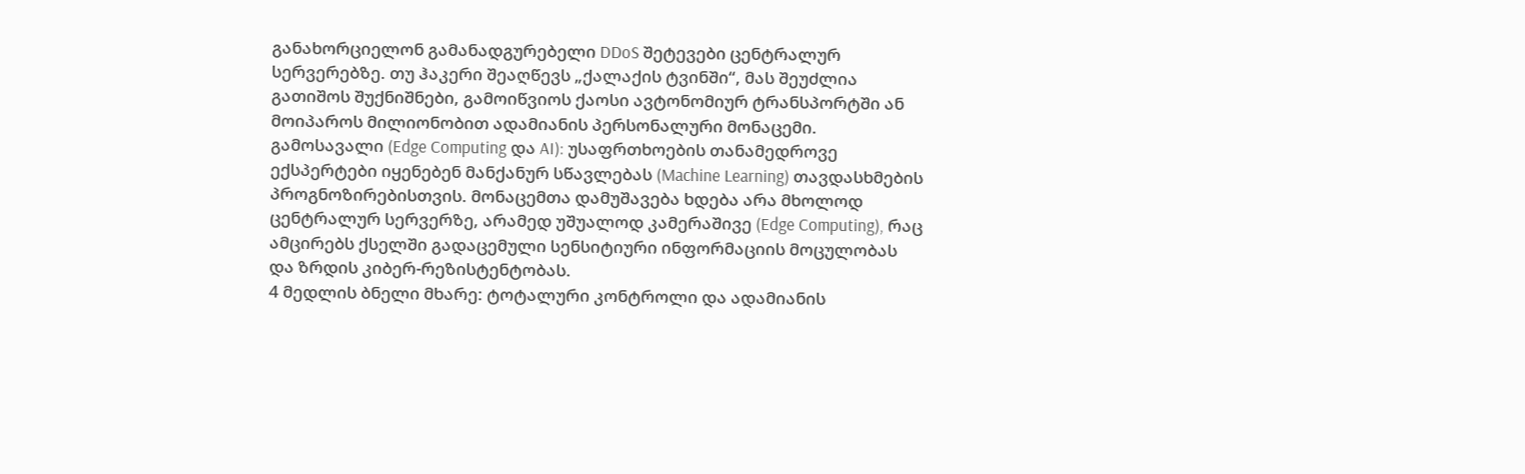განახორციელონ გამანადგურებელი DDoS შეტევები ცენტრალურ სერვერებზე. თუ ჰაკერი შეაღწევს „ქალაქის ტვინში“, მას შეუძლია გათიშოს შუქნიშნები, გამოიწვიოს ქაოსი ავტონომიურ ტრანსპორტში ან მოიპაროს მილიონობით ადამიანის პერსონალური მონაცემი.
გამოსავალი (Edge Computing და AI): უსაფრთხოების თანამედროვე ექსპერტები იყენებენ მანქანურ სწავლებას (Machine Learning) თავდასხმების პროგნოზირებისთვის. მონაცემთა დამუშავება ხდება არა მხოლოდ ცენტრალურ სერვერზე, არამედ უშუალოდ კამერაშივე (Edge Computing), რაც ამცირებს ქსელში გადაცემული სენსიტიური ინფორმაციის მოცულობას და ზრდის კიბერ-რეზისტენტობას.
4 მედლის ბნელი მხარე: ტოტალური კონტროლი და ადამიანის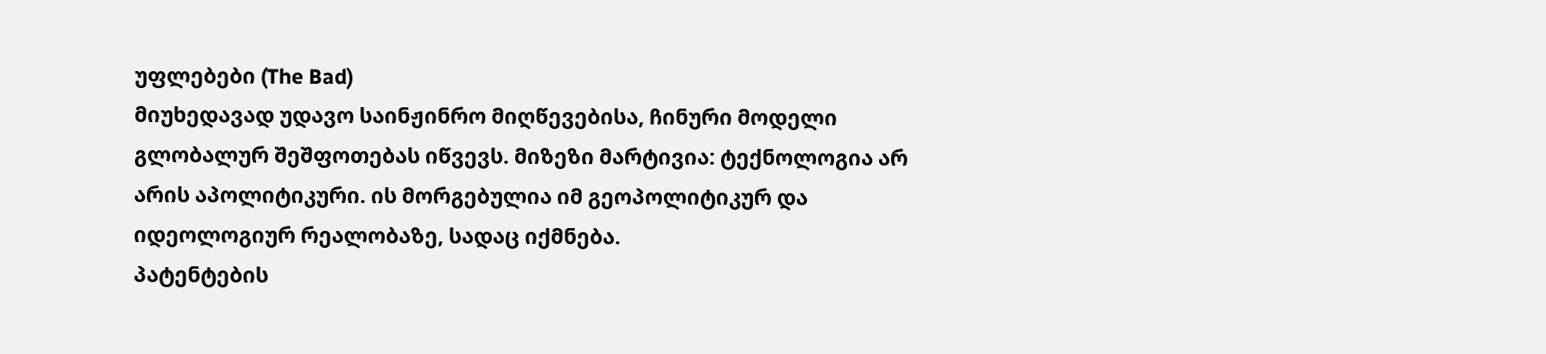უფლებები (The Bad)
მიუხედავად უდავო საინჟინრო მიღწევებისა, ჩინური მოდელი გლობალურ შეშფოთებას იწვევს. მიზეზი მარტივია: ტექნოლოგია არ არის აპოლიტიკური. ის მორგებულია იმ გეოპოლიტიკურ და იდეოლოგიურ რეალობაზე, სადაც იქმნება.
პატენტების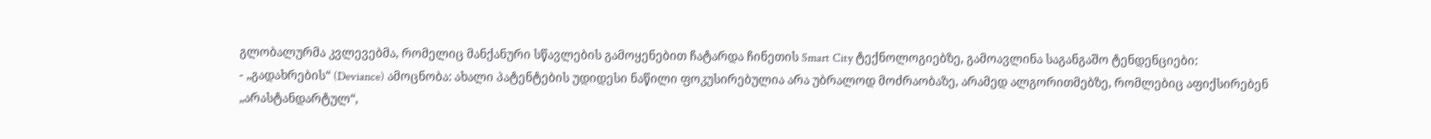გლობალურმა კვლევებმა, რომელიც მანქანური სწავლების გამოყენებით ჩატარდა ჩინეთის Smart City ტექნოლოგიებზე, გამოავლინა საგანგაშო ტენდენციები:
- „გადახრების“ (Deviance) ამოცნობა: ახალი პატენტების უდიდესი ნაწილი ფოკუსირებულია არა უბრალოდ მოძრაობაზე, არამედ ალგორითმებზე, რომლებიც აფიქსირებენ „არასტანდარტულ“,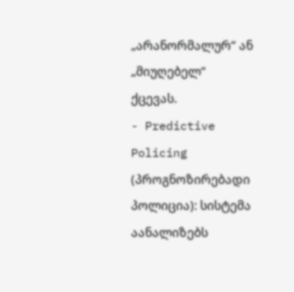„არანორმალურ“ ან „მიუღებელ“ ქცევას.
- Predictive Policing (პროგნოზირებადი პოლიცია): სისტემა აანალიზებს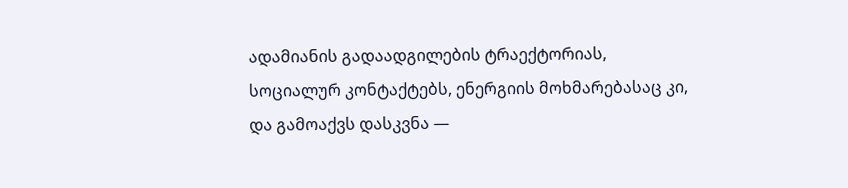ადამიანის გადაადგილების ტრაექტორიას, სოციალურ კონტაქტებს, ენერგიის მოხმარებასაც კი, და გამოაქვს დასკვნა —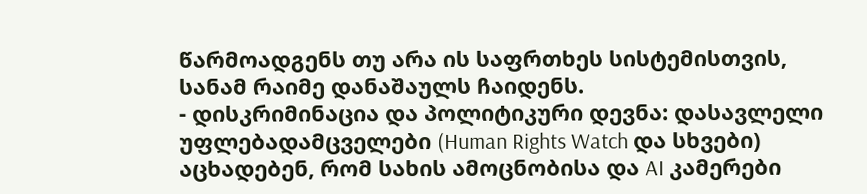წარმოადგენს თუ არა ის საფრთხეს სისტემისთვის, სანამ რაიმე დანაშაულს ჩაიდენს.
- დისკრიმინაცია და პოლიტიკური დევნა: დასავლელი უფლებადამცველები (Human Rights Watch და სხვები) აცხადებენ, რომ სახის ამოცნობისა და AI კამერები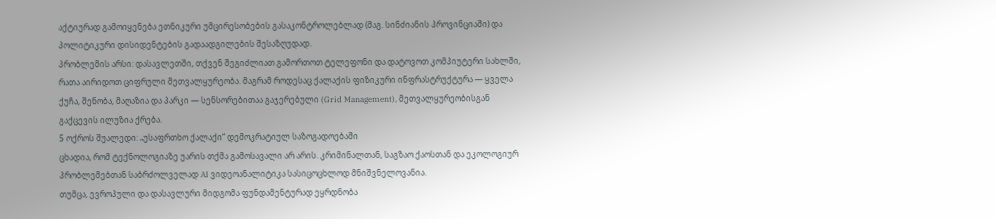აქტიურად გამოიყენება ეთნიკური უმცირესობების გასაკონტროლებლად (მაგ. სინძიანის პროვინციაში) და პოლიტიკური დისიდენტების გადაადგილების შესაზღუდად.
პრობლემის არსი: დასავლეთში, თქვენ შეგიძლიათ გამორთოთ ტელეფონი და დატოვოთ კომპიუტერი სახლში, რათა აირიდოთ ციფრული მეთვალყურეობა. მაგრამ როდესაც ქალაქის ფიზიკური ინფრასტრუქტურა — ყველა ქუჩა, შენობა, მაღაზია და პარკი — სენსორებითაა გაჯერებული (Grid Management), მეთვალყურეობისგან გაქცევის ილუზია ქრება.
5 ოქროს შუალედი: „უსაფრთხო ქალაქი“ დემოკრატიულ საზოგადოებაში
ცხადია, რომ ტექნოლოგიაზე უარის თქმა გამოსავალი არ არის. კრიმინალთან, საგზაო ქაოსთან და ეკოლოგიურ პრობლემებთან საბრძოლველად AI ვიდეოანალიტიკა სასიცოცხლოდ მნიშვნელოვანია.
თუმცა, ევროპული და დასავლური მიდგომა ფუნდამენტურად ეყრდნობა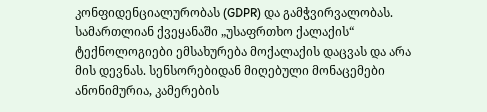კონფიდენციალურობას (GDPR) და გამჭვირვალობას. სამართლიან ქვეყანაში „უსაფრთხო ქალაქის“ ტექნოლოგიები ემსახურება მოქალაქის დაცვას და არა მის დევნას. სენსორებიდან მიღებული მონაცემები ანონიმურია, კამერების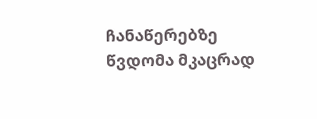ჩანაწერებზე წვდომა მკაცრად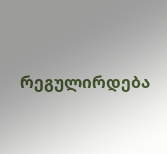რეგულირდება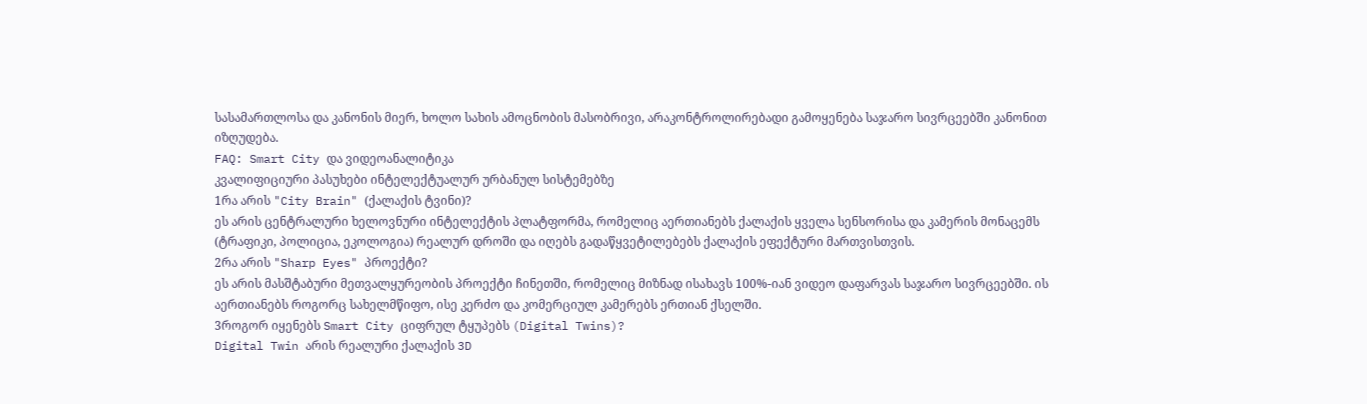სასამართლოსა და კანონის მიერ, ხოლო სახის ამოცნობის მასობრივი, არაკონტროლირებადი გამოყენება საჯარო სივრცეებში კანონით იზღუდება.
FAQ: Smart City და ვიდეოანალიტიკა
კვალიფიციური პასუხები ინტელექტუალურ ურბანულ სისტემებზე
1რა არის "City Brain" (ქალაქის ტვინი)?
ეს არის ცენტრალური ხელოვნური ინტელექტის პლატფორმა, რომელიც აერთიანებს ქალაქის ყველა სენსორისა და კამერის მონაცემს (ტრაფიკი, პოლიცია, ეკოლოგია) რეალურ დროში და იღებს გადაწყვეტილებებს ქალაქის ეფექტური მართვისთვის.
2რა არის "Sharp Eyes" პროექტი?
ეს არის მასშტაბური მეთვალყურეობის პროექტი ჩინეთში, რომელიც მიზნად ისახავს 100%-იან ვიდეო დაფარვას საჯარო სივრცეებში. ის აერთიანებს როგორც სახელმწიფო, ისე კერძო და კომერციულ კამერებს ერთიან ქსელში.
3როგორ იყენებს Smart City ციფრულ ტყუპებს (Digital Twins)?
Digital Twin არის რეალური ქალაქის 3D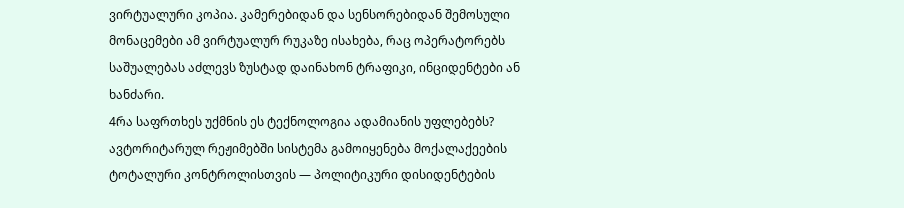ვირტუალური კოპია. კამერებიდან და სენსორებიდან შემოსული მონაცემები ამ ვირტუალურ რუკაზე ისახება, რაც ოპერატორებს საშუალებას აძლევს ზუსტად დაინახონ ტრაფიკი, ინციდენტები ან ხანძარი.
4რა საფრთხეს უქმნის ეს ტექნოლოგია ადამიანის უფლებებს?
ავტორიტარულ რეჟიმებში სისტემა გამოიყენება მოქალაქეების ტოტალური კონტროლისთვის — პოლიტიკური დისიდენტების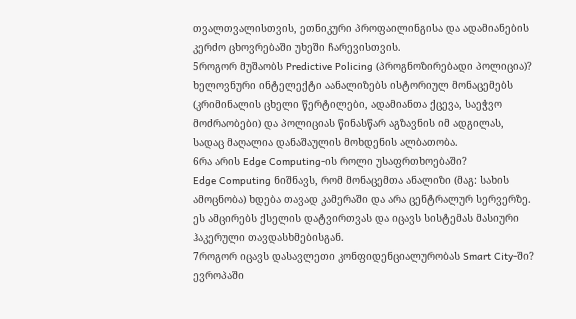თვალთვალისთვის, ეთნიკური პროფაილინგისა და ადამიანების კერძო ცხოვრებაში უხეში ჩარევისთვის.
5როგორ მუშაობს Predictive Policing (პროგნოზირებადი პოლიცია)?
ხელოვნური ინტელექტი აანალიზებს ისტორიულ მონაცემებს (კრიმინალის ცხელი წერტილები, ადამიანთა ქცევა, საეჭვო მოძრაობები) და პოლიციას წინასწარ აგზავნის იმ ადგილას, სადაც მაღალია დანაშაულის მოხდენის ალბათობა.
6რა არის Edge Computing-ის როლი უსაფრთხოებაში?
Edge Computing ნიშნავს, რომ მონაცემთა ანალიზი (მაგ: სახის ამოცნობა) ხდება თავად კამერაში და არა ცენტრალურ სერვერზე. ეს ამცირებს ქსელის დატვირთვას და იცავს სისტემას მასიური ჰაკერული თავდასხმებისგან.
7როგორ იცავს დასავლეთი კონფიდენციალურობას Smart City-ში?
ევროპაში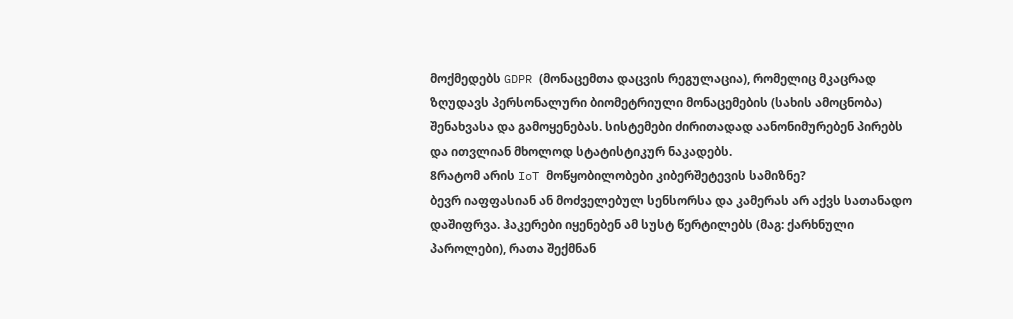მოქმედებს GDPR (მონაცემთა დაცვის რეგულაცია), რომელიც მკაცრად ზღუდავს პერსონალური ბიომეტრიული მონაცემების (სახის ამოცნობა) შენახვასა და გამოყენებას. სისტემები ძირითადად აანონიმურებენ პირებს და ითვლიან მხოლოდ სტატისტიკურ ნაკადებს.
8რატომ არის IoT მოწყობილობები კიბერშეტევის სამიზნე?
ბევრ იაფფასიან ან მოძველებულ სენსორსა და კამერას არ აქვს სათანადო დაშიფრვა. ჰაკერები იყენებენ ამ სუსტ წერტილებს (მაგ: ქარხნული პაროლები), რათა შექმნან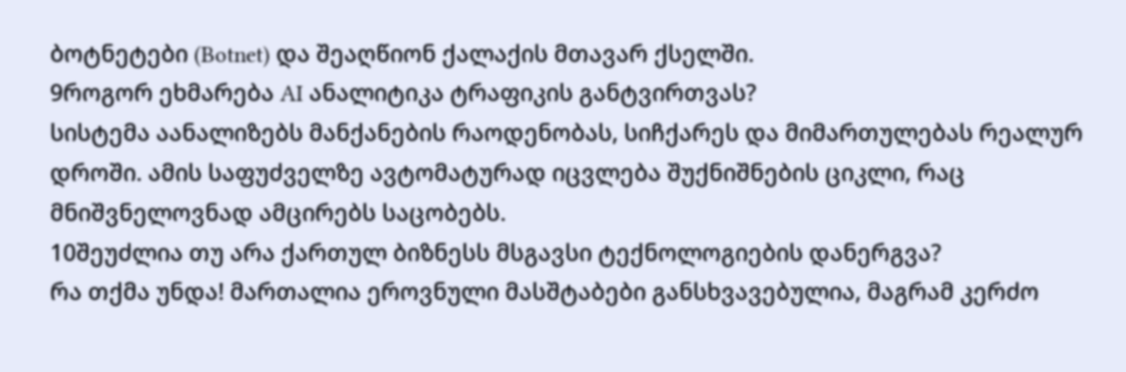ბოტნეტები (Botnet) და შეაღწიონ ქალაქის მთავარ ქსელში.
9როგორ ეხმარება AI ანალიტიკა ტრაფიკის განტვირთვას?
სისტემა აანალიზებს მანქანების რაოდენობას, სიჩქარეს და მიმართულებას რეალურ დროში. ამის საფუძველზე ავტომატურად იცვლება შუქნიშნების ციკლი, რაც მნიშვნელოვნად ამცირებს საცობებს.
10შეუძლია თუ არა ქართულ ბიზნესს მსგავსი ტექნოლოგიების დანერგვა?
რა თქმა უნდა! მართალია ეროვნული მასშტაბები განსხვავებულია, მაგრამ კერძო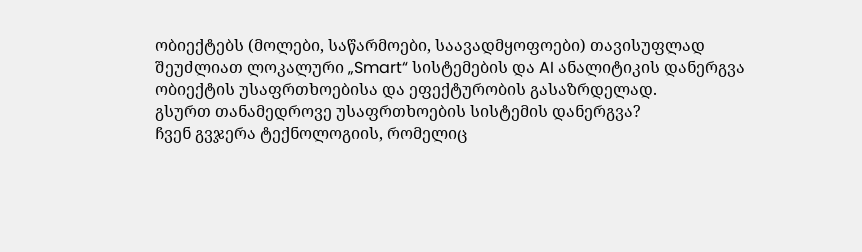ობიექტებს (მოლები, საწარმოები, საავადმყოფოები) თავისუფლად შეუძლიათ ლოკალური „Smart“ სისტემების და AI ანალიტიკის დანერგვა ობიექტის უსაფრთხოებისა და ეფექტურობის გასაზრდელად.
გსურთ თანამედროვე უსაფრთხოების სისტემის დანერგვა?
ჩვენ გვჯერა ტექნოლოგიის, რომელიც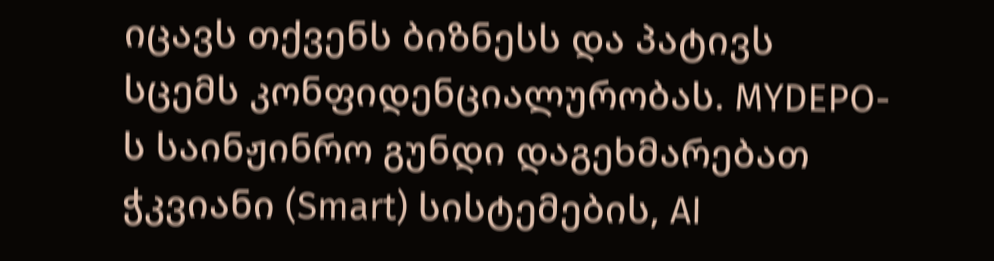იცავს თქვენს ბიზნესს და პატივს სცემს კონფიდენციალურობას. MYDEPO-ს საინჟინრო გუნდი დაგეხმარებათ ჭკვიანი (Smart) სისტემების, AI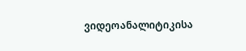ვიდეოანალიტიკისა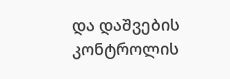და დაშვების კონტროლის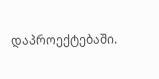დაპროექტებაში.